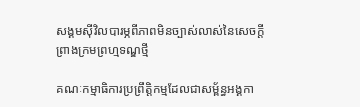សង្គមស៊ីវិលបារម្ភពីភាពមិនច្បាស់លាស់នៃសេចក្ដីព្រាងក្រមព្រហ្មទណ្ឌថ្មី

គណៈកម្មាធិការប្រព្រឹត្តិកម្មដែលជាសម្ព័ន្ធអង្គកា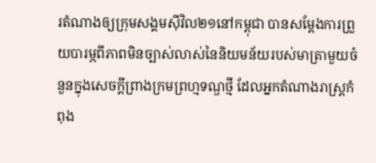រតំណាងឲ្យក្រុមសង្គមស៊ីវិល២១នៅកម្ពុជា បានសម្ដែងការព្រួយបារម្ភពីភាពមិនច្បាស់លាស់នៃនិយមន័យរបស់មាត្រាមួយចំនួនក្នុងសេចក្តីព្រាងក្រមព្រហ្មទណ្ឌថ្មី ដែលអ្នកតំណាងរាស្ត្រកំពុង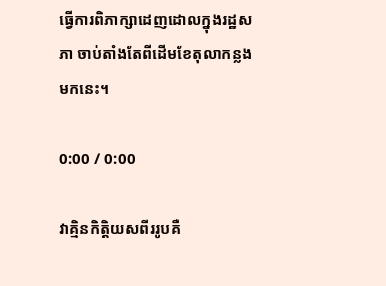ធ្វើការពិភាក្សាដេញដោលក្នុងរដ្ឋសភា ចាប់តាំងតែពីដើមខែតុលាកន្លងមកនេះ។

0:00 / 0:00

វាគ្មិនកិត្តិយសពីររូបគឺ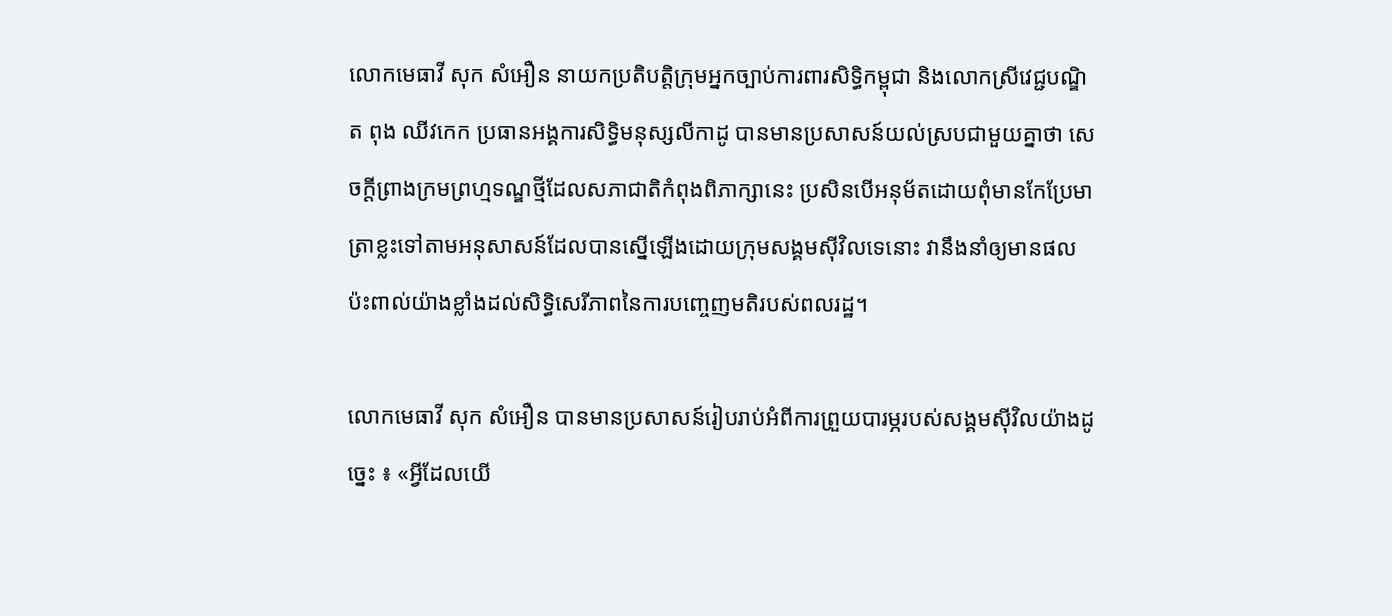លោកមេធាវី សុក សំអឿន នាយកប្រតិបត្តិក្រុមអ្នកច្បាប់ការពារសិទ្ធិកម្ពុជា និងលោកស្រីវេជ្ជបណ្ឌិត ពុង ឈីវកេក ប្រធានអង្គការសិទ្ធិមនុស្សលីកាដូ បានមានប្រសាសន៍យល់ស្របជាមួយគ្នាថា សេចក្តីព្រាងក្រមព្រហ្មទណ្ឌថ្មីដែលសភាជាតិកំពុងពិភាក្សានេះ ប្រសិនបើអនុម័តដោយពុំមានកែប្រែមាត្រាខ្លះទៅតាមអនុសាសន៍ដែលបានស្នើឡើងដោយក្រុមសង្គមស៊ីវិលទេនោះ វានឹងនាំឲ្យមានផលប៉ះពាល់យ៉ាងខ្លាំងដល់សិទ្ធិសេរីភាពនៃការបញ្ចេញមតិរបស់ពលរដ្ឋ។

លោកមេធាវី សុក សំអឿន បានមានប្រសាសន៍រៀបរាប់អំពីការព្រួយបារម្ភរបស់សង្គមស៊ីវិលយ៉ាងដូច្នេះ ៖ «អ្វីដែលយើ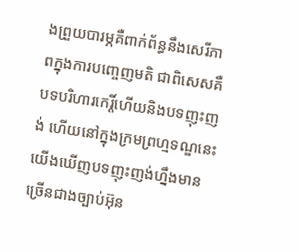ងព្រួយបារម្ភគឺពាក់ព័ន្ធនឹងសេរីភាពក្នុងការបញ្ចេញមតិ ជាពិសេសគឺបទបរិហារកេរ្តិ៍ហើយនិងបទញុះញង់ ហើយនៅក្នុងក្រមព្រហ្មទណ្ឌនេះ យើងឃើញបទញុះញង់ហ្នឹងមានច្រើនជាងច្បាប់អ៊ុន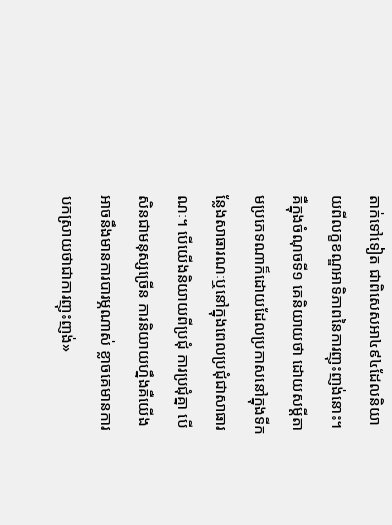តាក់ទៅទៀត ជាពិសេសអា៤៩៤ដែលនិយាយពីលក្ខខណ្ឌអាទិភាពនៃការញុះញង់នោះ។ គឺក្នុងចំណុចទី១ គេនិយាយថា ដោយសម្ដីតាមប្រភេទណាក៏ដោយដែលប្រកាសនៅក្នុងទីកន្លែងសាធារណៈឬនៅក្នុងពេលប្រជុំជាសាធារណៈ។ បើយើងនិយាយពីប្រជុំ ការប្រជុំគ្នា បើសិនជាមនុស្សច្រើន ការនិយាយហ្នឹងគឺយើងអាចនឹងមានការបារម្ភណាស់ ខ្លាចគេមានការបកស្រាយថាជាការញុះញង់»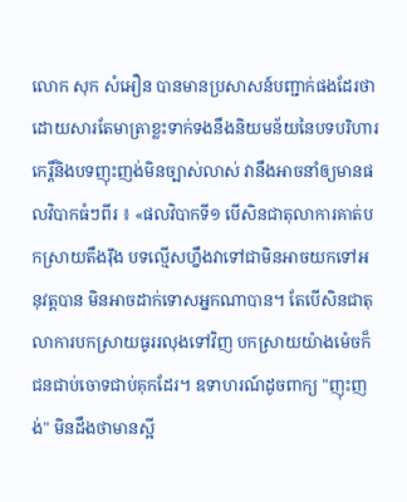លោក សុក សំអឿន បានមានប្រសាសន៍បញ្ជាក់ផងដែរថា ដោយសារតែមាត្រាខ្លះទាក់ទងនឹងនិយមន័យនៃបទបរិហារកេរ្តិ៍និងបទញុះញង់មិនច្បាស់លាស់ វានឹងអាចនាំឲ្យមានផលវិបាកធំៗពីរ ៖ «ផលវិបាកទី១ បើសិនជាតុលាការគាត់បកស្រាយតឹងរ៉ឹង បទល្មើសហ្នឹងវាទៅជាមិនអាចយកទៅអនុវត្តបាន មិនអាចដាក់ទោសអ្នកណាបាន។ តែបើសិនជាតុលាការបកស្រាយធូររលុងទៅវិញ បកស្រាយយ៉ាងម៉េចក៏ជនជាប់ចោទជាប់គុកដែរ។ ឧទាហរណ៍ដូចពាក្យ "ញុះញង់" មិនដឹងថាមានស្អី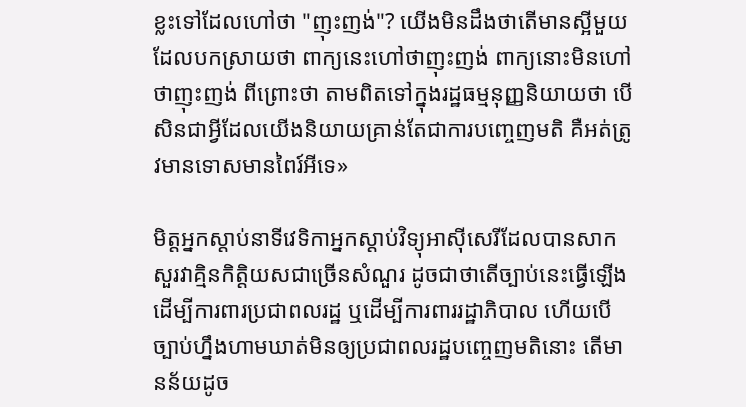ខ្លះទៅដែលហៅថា "ញុះញង់"? យើងមិនដឹងថាតើមានស្អីមួយដែលបកស្រាយថា ពាក្យនេះហៅថាញុះញង់ ពាក្យនោះមិនហៅថាញុះញង់ ពីព្រោះថា តាមពិតទៅក្នុងរដ្ឋធម្មនុញ្ញនិយាយថា បើសិនជាអ្វីដែលយើងនិយាយគ្រាន់តែជាការបញ្ចេញមតិ គឺអត់ត្រូវមានទោសមានពៃរ៍អីទេ»

មិត្តអ្នកស្តាប់នាទីវេទិកាអ្នកស្ដាប់វិទ្យុអាស៊ីសេរីដែលបានសាកសួរវាគ្មិនកិត្តិយសជាច្រើនសំណួរ ដូចជាថាតើច្បាប់នេះធ្វើឡើងដើម្បីការពារប្រជាពលរដ្ឋ ឬដើម្បីការពាររដ្ឋាភិបាល ហើយបើច្បាប់ហ្នឹងហាមឃាត់មិនឲ្យប្រជាពលរដ្ឋបញ្ចេញមតិនោះ តើមានន័យដូច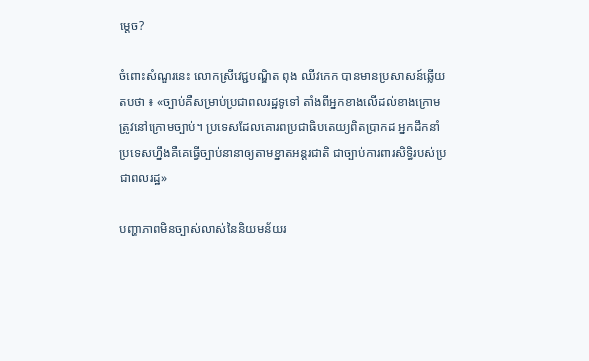ម្តេច?

ចំពោះសំណួរនេះ លោកស្រីវេជ្ជបណ្ឌិត ពុង ឈីវកេក បានមានប្រសាសន៍ឆ្លើយតបថា ៖ «ច្បាប់គឺសម្រាប់ប្រជាពលរដ្ឋទូទៅ តាំងពីអ្នកខាងលើដល់ខាងក្រោមត្រូវនៅក្រោមច្បាប់។ ប្រទេសដែលគោរពប្រជាធិបតេយ្យពិតប្រាកដ អ្នកដឹកនាំប្រទេសហ្នឹងគឺគេធ្វើច្បាប់នានាឲ្យតាមខ្នាតអន្តរជាតិ ជាច្បាប់ការពារសិទ្ធិរបស់ប្រជាពលរដ្ឋ»

បញ្ហាភាពមិនច្បាស់លាស់នៃនិយមន័យរ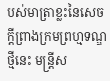បស់មាត្រាខ្លះនៃសេចក្តីព្រាងក្រមព្រហ្មទណ្ឌថ្មីនេះ មន្ត្រីស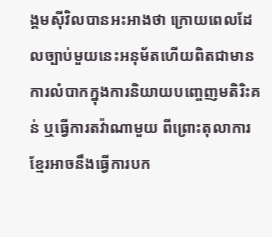ង្គមស៊ីវិលបានអះអាងថា ក្រោយពេលដែលច្បាប់មួយនេះអនុម័តហើយពិតជាមានការលំបាកក្នុងការនិយាយបញ្ចេញមតិរិះគន់ ឬធ្វើការតវ៉ាណាមួយ ពីព្រោះតុលាការខ្មែរអាចនឹងធ្វើការបក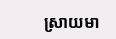ស្រាយមា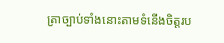ត្រាច្បាប់ទាំងនោះតាមទំនើងចិត្តរប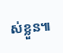ស់ខ្លួន៕